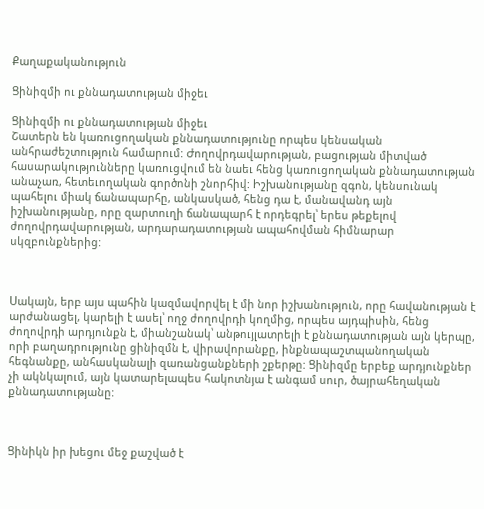Քաղաքականություն

Ցինիզմի ու քննադատության միջեւ

Ցինիզմի ու քննադատության միջեւ
Շատերն են կառուցողական քննադատությունը որպես կենսական անհրաժեշտություն համարում: Ժողովրդավարության, բացության միտված հասարակությունները կառուցվում են նաեւ հենց կառուցողական քննադատության անաչառ, հետեւողական գործոնի շնորհիվ: Իշխանությանը զգոն, կենսունակ պահելու միակ ճանապարհը, անկասկած, հենց դա է, մանավանդ այն իշխանությանը, որը զարտուղի ճանապարհ է որդեգրել՝ երես թեքելով ժողովրդավարության, արդարադատության ապահովման հիմնարար սկզբունքներից:



Սակայն, երբ այս պահին կազմավորվել է մի նոր իշխանություն, որը հավանության է արժանացել, կարելի է ասել՝ ողջ ժողովրդի կողմից, որպես այդպիսին, հենց ժողովրդի արդյունքն է, միանշանակ՝ անթույլատրելի է քննադատության այն կերպը, որի բաղադրությունը ցինիզմն է, վիրավորանքը, ինքնապաշտպանողական հեգնանքը, անհասկանալի զառանցանքների շքերթը: Ցինիզմը երբեք արդյունքներ չի ակնկալում, այն կատարելապես հակոտնյա է անգամ սուր, ծայրահեղական քննադատությանը:



Ցինիկն իր խեցու մեջ քաշված է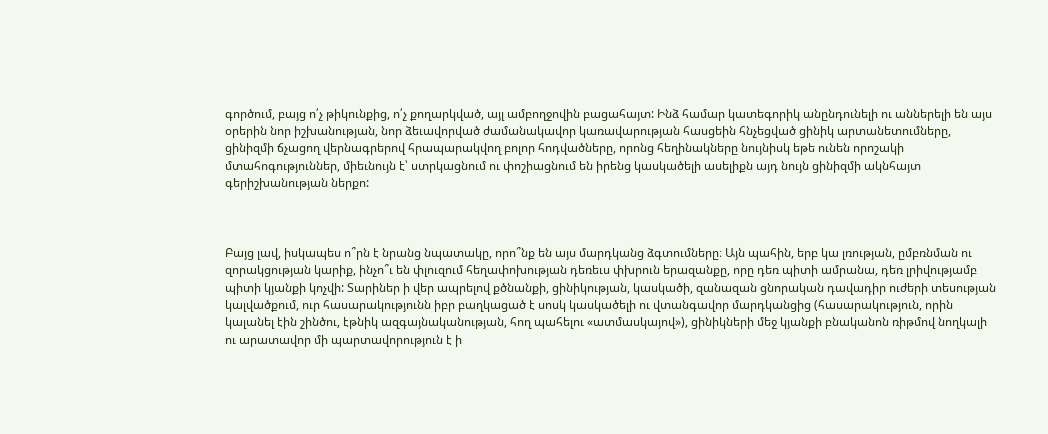գործում, բայց ո՛չ թիկունքից, ո՛չ քողարկված, այլ ամբողջովին բացահայտ: Ինձ համար կատեգորիկ անընդունելի ու աններելի են այս օրերին նոր իշխանության, նոր ձեւավորված ժամանակավոր կառավարության հասցեին հնչեցված ցինիկ արտանետումները, ցինիզմի ճչացող վերնագրերով հրապարակվող բոլոր հոդվածները, որոնց հեղինակները նույնիսկ եթե ունեն որոշակի մտահոգություններ, միեւնույն է՝ ստրկացնում ու փոշիացնում են իրենց կասկածելի ասելիքն այդ նույն ցինիզմի ակնհայտ գերիշխանության ներքո:



Բայց լավ, իսկապես ո՞րն է նրանց նպատակը, որո՞նք են այս մարդկանց ձգտումները։ Այն պահին, երբ կա լռության, ըմբռնման ու զորակցության կարիք, ինչո՞ւ են փլուզում հեղափոխության դեռեւս փխրուն երազանքը, որը դեռ պիտի ամրանա, դեռ լրիվությամբ պիտի կյանքի կոչվի: Տարիներ ի վեր ապրելով քծնանքի, ցինիկության, կասկածի, զանազան ցնորական դավադիր ուժերի տեսության կալվածքում, ուր հասարակությունն իբր բաղկացած է սոսկ կասկածելի ու վտանգավոր մարդկանցից (հասարակություն, որին կալանել էին շինծու, էթնիկ ազգայնականության, հող պահելու «ատմասկայով»), ցինիկների մեջ կյանքի բնականոն ռիթմով նողկալի ու արատավոր մի պարտավորություն է ի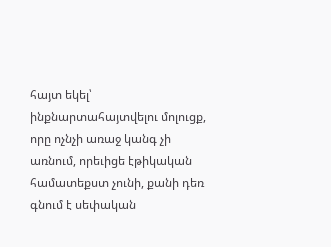հայտ եկել՝ ինքնարտահայտվելու մոլուցք, որը ոչնչի առաջ կանգ չի առնում, որեւիցե էթիկական համատեքստ չունի, քանի դեռ գնում է սեփական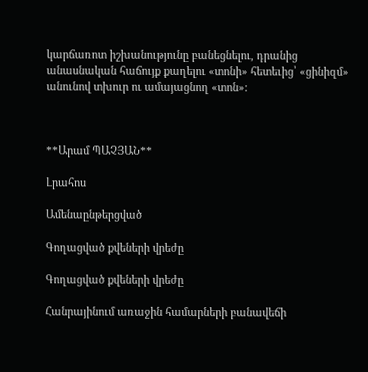կարճառոտ իշխանությունը բանեցնելու, դրանից անասնական հաճույք քաղելու «տոնի» հետեւից՝ «ցինիզմ» անունով տխուր ու ամայացնող «տոն»:



**Արամ ՊԱՉՅԱՆ**

Լրահոս

Ամենաընթերցված

Գողացված քվեների վրեժը

Գողացված քվեների վրեժը

Հանրայինում առաջին համարների բանավեճի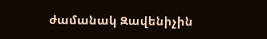ժամանակ Զավենիչին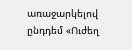առաջարկելով ընդդեմ «Ուժեղ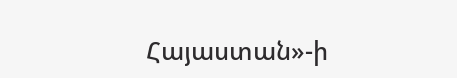Հայաստան»-ի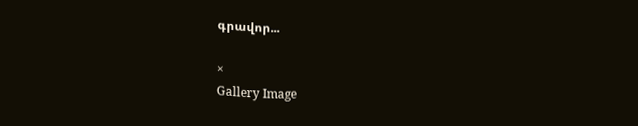գրավոր...

×
Gallery Image